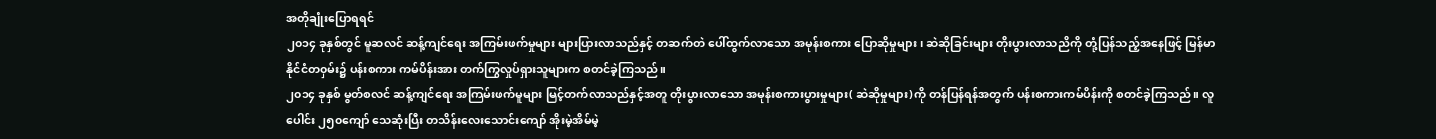အတိုချုံးပြောရရင်
၂၀၁၄ ခုနှစ်တွင် မူဆလင် ဆန့်ကျင်ရေး အကြမ်းဖက်မှုများ များပြားလာသည်နှင့် တဆက်တဲ ပေါ်ထွက်လာသော အမုန်းစကား ပြောဆိုမှုများ၊ ဆဲဆိုခြင်းများ တိုးပွားလာသညိကို တုံ့ပြန်သည့်အနေဖြင့် မြန်မာနိုင်ငံတ၀ှမ်း၌ ပန်းစကား ကမ်ပိန်းအား တက်ကြွလှုပ်ရှားသူများက စတင်ခဲ့ကြသည်။
၂၀၁၄ ခုနှစ် မွတ်စလင် ဆန့်ကျင်ရေး အကြမ်းဖက်မူများ မြင့်တက်လာသည်နှင့်အတူ တိုးပွားလာသော အမုန်းစကားပွားမှုများ( ဆဲဆိုမှုများ)ကို တန်ပြန်ရန်အတွက် ပန်းစကားကမ်ပိန်းကို စတင်ခဲ့ကြသည်။ လူပေါင်း ၂၅၀ကျော် သေဆုံးပြီး တသိန်းလေးသောင်းကျော် အိုးမဲ့အိမ်မဲ့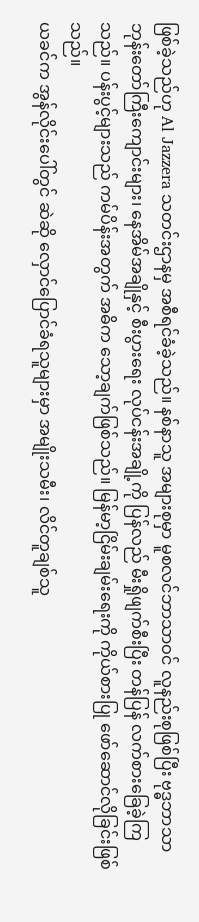ဖြစ်ခဲ့သည်ဟု Al Jazzera သတင်းဌာနမှ အစီရင်ခံခဲ့သည်။ နစ်နာသူ အများစုမှာ မူစလင်ဘာသာဝင် လူနည်းစုဖြစ်ပြီး ဗုဒ္ဓဘာသာ ဘုန်းတော်ကြီးကျောင်းများ၊ နေအိမ်အချိုနှင့် စီးပွားရေး လုပ်ငန်းအချို့ကို ပြန်လည် မီးရှိုဖျက်စီးပြီး တန်ပြန် လက်စားခြေခဲ့ကြသည်။ ပန်းပွင့်များသည် ကမ်ပိန်းအတွက် အဓိက သော့ချက်ဖြစ်သည်။ မြန်မာ့ငြိမ်းချမ်းရေးကို ကိုယ်စားပြု ဖော်ဆောင်လိုခြင်းဖြစ်သည်။
ယခင်က အွန်လိုင်းပေါ်တွင် ဆဲဆို လှောင်ပြောင်ခံရသူများမှာ အမျိုးသမီး၊ လိင်တူချစ်သူ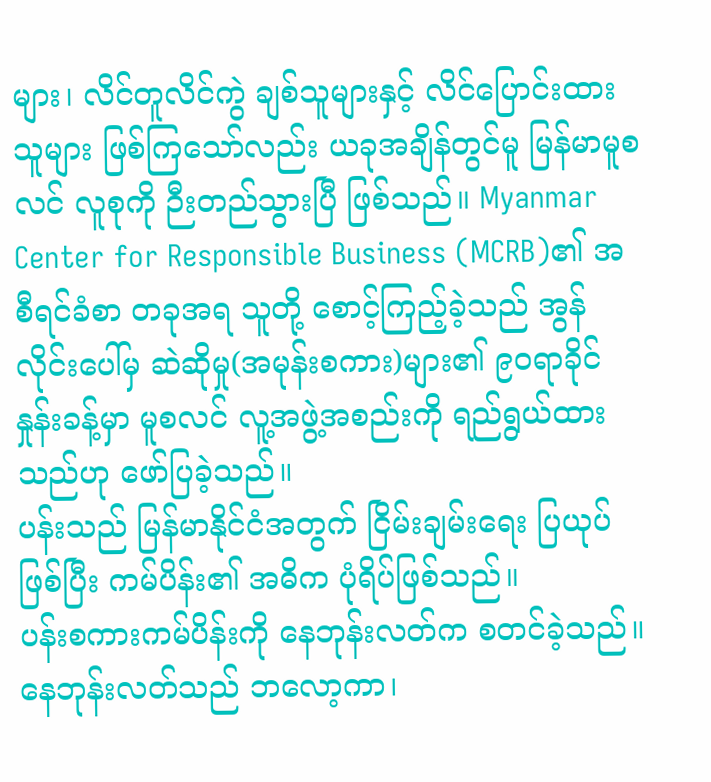များ၊ လိင်တူလိင်ကွဲ ချစ်သူများနှင့် လိင်ပြောင်းထားသူများ ဖြစ်ကြသော်လည်း ယခုအချိန်တွင်မူ မြန်မာမူစလင် လူစုကို ဉီးတည်သွားပြီ ဖြစ်သည်။ Myanmar Center for Responsible Business (MCRB)၏ အစီရင်ခံစာ တခုအရ သူတို့ စောင့်ကြည့်ခဲ့သည် အွန်လိုင်းပေါ်မှ ဆဲဆိုမှု(အမုန်းစကား)များ၏ ၉၀ရာခိုင်နှုန်းခန့်မှာ မူစလင် လူ့အဖွဲ့အစည်းကို ရည်ရွယ်ထားသည်ဟု ဖော်ပြခဲ့သည်။
ပန်းသည် မြန်မာနိုင်ငံအတွက် ငြိမ်းချမ်းရေး ပြယုပ်ဖြစ်ပြီး ကမ်ပိန်း၏ အဓိက ပုံရိပ်ဖြစ်သည်။
ပန်းစကားကမ်ပိန်းကို နေဘုန်းလတ်က စတင်ခဲ့သည်။ နေဘုန်းလတ်သည် ဘလော့ကာ၊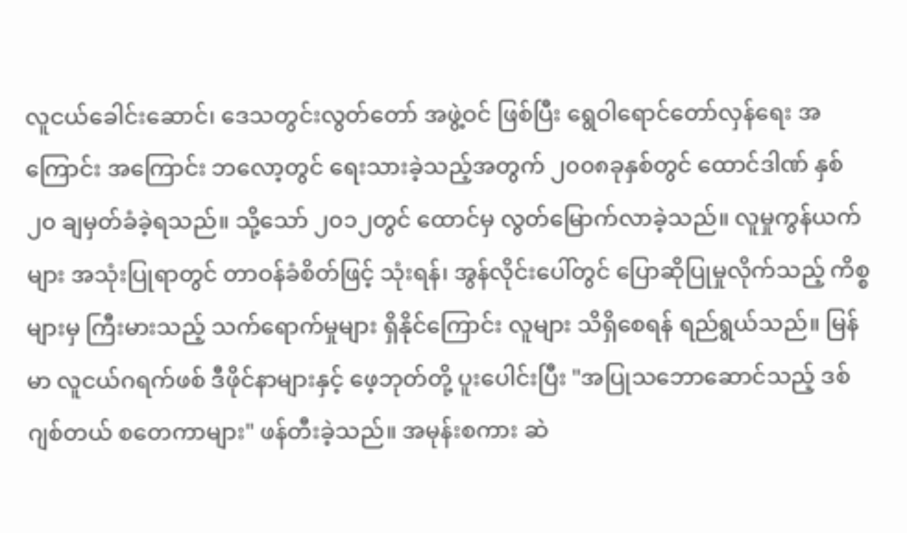လူငယ်ခေါင်းဆောင်၊ ဒေသတွင်းလွတ်တော် အဖွဲ့ဝင် ဖြစ်ပြီး ရွေဝါရောင်တော်လှန်ရေး အကြောင်း အကြောင်း ဘလော့တွင် ရေးသားခဲ့သည့်အတွက် ၂၀၀၈ခုနှစ်တွင် ထောင်ဒါဏ် နှစ်၂၀ ချမှတ်ခံခဲ့ရသည်။ သို့သော် ၂၀၁၂တွင် ထောင်မှ လွတ်မြောက်လာခဲ့သည်။ လူမှုကွန်ယက်များ အသုံးပြုရာတွင် တာဝန်ခံစိတ်ဖြင့် သုံးရန်၊ အွန်လိုင်းပေါ်တွင် ပြောဆိုပြုမှုလိုက်သည့် ကိစ္စများမှ ကြီးမားသည့် သက်ရောက်မှုများ ရှိနိုင်ကြောင်း လူများ သိရှိစေရန် ရည်ရွယ်သည်။ မြန်မာ လူငယ်ဂရက်ဖစ် ဒီဖိုင်နာများနှင့် ဖေ့ဘုတ်တို့ ပူးပေါင်းပြီး "အပြုသဘောဆောင်သည့် ဒစ်ဂျစ်တယ် စတေကာများ" ဖန်တီးခဲ့သည်။ အမုန်းစကား ဆဲ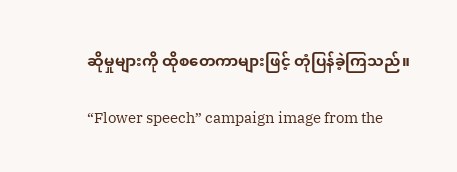ဆိုမှုများကို ထိုစတေကာများဖြင့် တုံပြန်ခဲ့ကြသည်။

“Flower speech” campaign image from the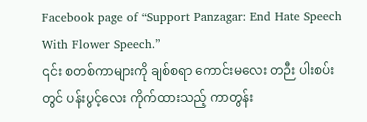Facebook page of “Support Panzagar: End Hate Speech With Flower Speech.”
၎င်း စတစ်ကာများကို ချစ်စရာ ကောင်းမလေး တဉီး ပါးစပ်းတွင် ပန်းပွင့်လေး ကိုက်ထားသည့် ကာတွန်း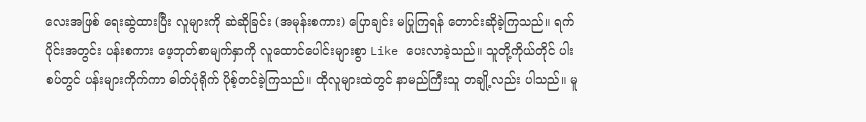လေးအဖြစ် ရေးဆွဲထားပြီး လူများကို ဆဲဆိုခြင်း (အမုန်းစကား) ပြောချင်း မပြုကြရန် တောင်းဆိုခဲ့ကြသည်။ ရက်ပိုင်းအတွင်း ပန်းစကား ဖေ့ဘုတ်စာမျက်နှာကို လူထောင်ပေါင်းများစွာ Like ပေးလာခဲ့သည်။ သူတို့ကိုယ်တိုင် ပါးစပ်တွင် ပန်းများကိုက်ကာ ဓါတ်ပုံရိုက် ပိုစ့်တင်ခဲ့ကြသည်။ ထိုလူများထဲတွင် နာမည်ကြီးသူ တချို့လည်း ပါသည်။ မူ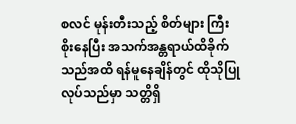စလင် မုန်းတီးသည့် စိတ်များ ကြီးစိုးနေပြီး အသက်အန္တရာယ်ထိခိုက်သည်အထိ ရန်မူနေချိန်တွင် ထိုသိုပြုလုပ်သည်မှာ သတ္တိရှိ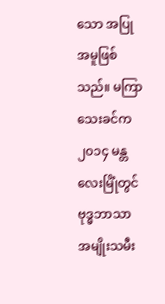သော အပြုအမူဖြစ်သည်။ မကြာသေးခင်က ၂၀၁၄ မန္တလေးမြိုံတွင် ဗုဒ္ဓဘာသာ အမျိုးသမီး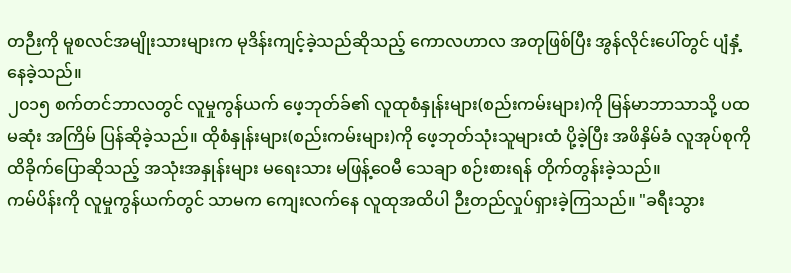တဉီးကို မူစလင်အမျိုးသားများက မုဒိန်းကျင့်ခဲ့သည်ဆိုသည့် ကောလဟာလ အတုဖြစ်ပြီး အွန်လိုင်းပေါ်တွင် ပျံနှံ့နေခဲ့သည်။
၂၀၁၅ စက်တင်ဘာလတွင် လူမှုကွန်ယက် ဖေ့ဘုတ်ခ်၏ လူထုစံနှုန်းများ(စည်းကမ်းများ)ကို မြန်မာဘာသာသို့ ပထမဆုံး အကြိမ် ပြန်ဆိုခဲ့သည်။ ထိုစံနှုန်းများ(စည်းကမ်းများ)ကို ဖေ့ဘုတ်သုံးသူများထံ ပို့ခဲ့ပြီး အဖိနှိမ်ခံ လူအုပ်စုကို ထိခိုက်ပြောဆိုသည့် အသုံးအနှုန်းများ မရေးသား မဖြန့်ဝေမီ သေချာ စဉ်းစားရန် တိုက်တွန်းခဲ့သည်။
ကမ်ပိန်းကို လူမှုကွန်ယက်တွင် သာမက ကျေးလက်နေ လူထုအထိပါ ဉီးတည်လှုပ်ရှားခဲ့ကြသည်။ "ခရီးသွား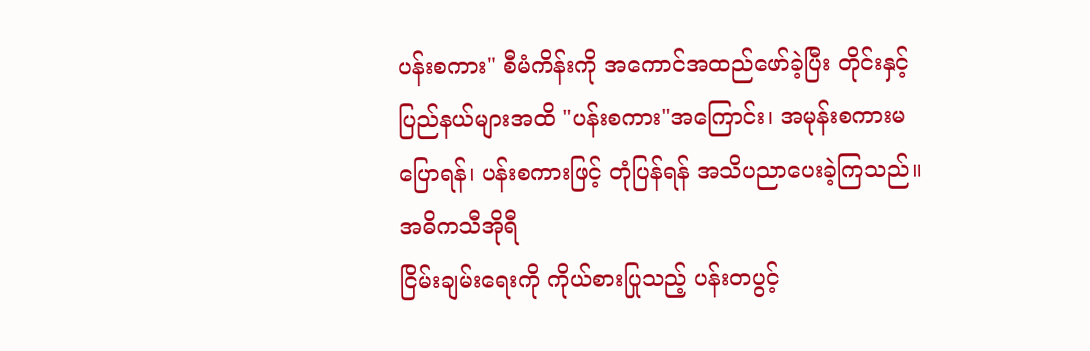ပန်းစကား" စီမံကိန်းကို အကောင်အထည်ဖော်ခဲ့ပြီး တိုင်းနှင့် ပြည်နယ်များအထိ "ပန်းစကား"အကြောင်း၊ အမုန်းစကားမပြောရန်၊ ပန်းစကားဖြင့် တုံပြန်ရန် အသိပညာပေးခဲ့ကြသည်။
အဓိကသီအိုရီ
ငြိမ်းချမ်းရေးကို ကိုယ်စားပြုသည့် ပန်းတပွင့်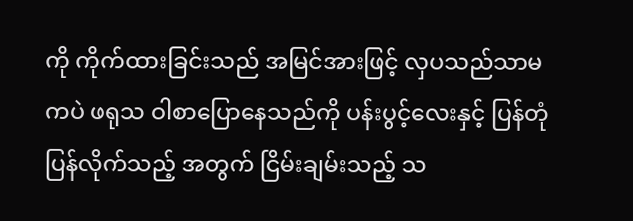ကို ကိုက်ထားခြင်းသည် အမြင်အားဖြင့် လှပသည်သာမကပဲ ဖရုသ ဝါစာပြောနေသည်ကို ပန်းပွင့်လေးနှင့် ပြန်တုံပြန်လိုက်သည့် အတွက် ငြိမ်းချမ်းသည့် သ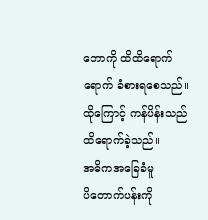ဘောကို ထိထိရောက်ရောက် ခံစားရစေသည်။ ထိုကြောင့် ကန်ပိန်းသည် ထိရောက်ခဲ့သည်။
အဓိကအခြေခံမူ
ပိတောက်ပန်းကို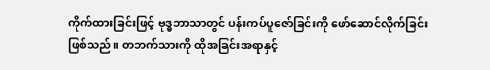ကိုက်ထားခြင်းဖြင့် ဗုဒ္ဓဘာသာတွင် ပန်းကပ်ပူဇော်ခြင်းကို ဖော်ဆောင်လိုက်ခြင်းဖြစ်သည်။ တဘက်သားကို ထိုအခြင်းအရာနှင့်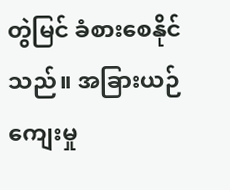တွဲမြင် ခံစားစေနိုင်သည်။ အခြားယဉ်ကျေးမှု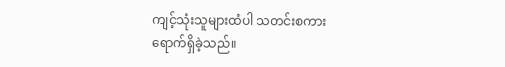ကျင့်သုံးသူများထံပါ သတင်းစကားရောက်ရှိခဲ့သည်။